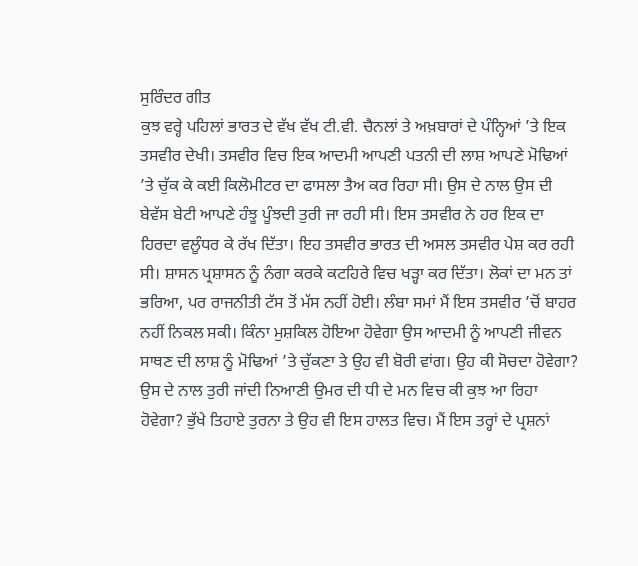ਸੁਰਿੰਦਰ ਗੀਤ
ਕੁਝ ਵਰ੍ਹੇ ਪਹਿਲਾਂ ਭਾਰਤ ਦੇ ਵੱਖ ਵੱਖ ਟੀ.ਵੀ. ਚੈਨਲਾਂ ਤੇ ਅਖ਼ਬਾਰਾਂ ਦੇ ਪੰਨ੍ਹਿਆਂ ’ਤੇ ਇਕ ਤਸਵੀਰ ਦੇਖੀ। ਤਸਵੀਰ ਵਿਚ ਇਕ ਆਦਮੀ ਆਪਣੀ ਪਤਨੀ ਦੀ ਲਾਸ਼ ਆਪਣੇ ਮੋਢਿਆਂ ’ਤੇ ਚੁੱਕ ਕੇ ਕਈ ਕਿਲੋਮੀਟਰ ਦਾ ਫਾਸਲਾ ਤੈਅ ਕਰ ਰਿਹਾ ਸੀ। ਉਸ ਦੇ ਨਾਲ ਉਸ ਦੀ ਬੇਵੱਸ ਬੇਟੀ ਆਪਣੇ ਹੰਝੂ ਪੂੰਝਦੀ ਤੁਰੀ ਜਾ ਰਹੀ ਸੀ। ਇਸ ਤਸਵੀਰ ਨੇ ਹਰ ਇਕ ਦਾ ਹਿਰਦਾ ਵਲੂੰਧਰ ਕੇ ਰੱਖ ਦਿੱਤਾ। ਇਹ ਤਸਵੀਰ ਭਾਰਤ ਦੀ ਅਸਲ ਤਸਵੀਰ ਪੇਸ਼ ਕਰ ਰਹੀ ਸੀ। ਸ਼ਾਸਨ ਪ੍ਰਸ਼ਾਸਨ ਨੂੰ ਨੰਗਾ ਕਰਕੇ ਕਟਹਿਰੇ ਵਿਚ ਖੜ੍ਹਾ ਕਰ ਦਿੱਤਾ। ਲੋਕਾਂ ਦਾ ਮਨ ਤਾਂ ਭਰਿਆ, ਪਰ ਰਾਜਨੀਤੀ ਟੱਸ ਤੋਂ ਮੱਸ ਨਹੀਂ ਹੋਈ। ਲੰਬਾ ਸਮਾਂ ਮੈਂ ਇਸ ਤਸਵੀਰ ’ਚੋਂ ਬਾਹਰ ਨਹੀਂ ਨਿਕਲ ਸਕੀ। ਕਿੰਨਾ ਮੁਸ਼ਕਿਲ ਹੋਇਆ ਹੋਵੇਗਾ ਉਸ ਆਦਮੀ ਨੂੰ ਆਪਣੀ ਜੀਵਨ ਸਾਥਣ ਦੀ ਲਾਸ਼ ਨੂੰ ਮੋਢਿਆਂ ’ਤੇ ਚੁੱਕਣਾ ਤੇ ਉਹ ਵੀ ਬੋਰੀ ਵਾਂਗ। ਉਹ ਕੀ ਸੋਚਦਾ ਹੋਵੇਗਾ? ਉਸ ਦੇ ਨਾਲ ਤੁਰੀ ਜਾਂਦੀ ਨਿਆਣੀ ਉਮਰ ਦੀ ਧੀ ਦੇ ਮਨ ਵਿਚ ਕੀ ਕੁਝ ਆ ਰਿਹਾ ਹੋਵੇਗਾ? ਭੁੱਖੇ ਤਿਹਾਏ ਤੁਰਨਾ ਤੇ ਉਹ ਵੀ ਇਸ ਹਾਲਤ ਵਿਚ। ਮੈਂ ਇਸ ਤਰ੍ਹਾਂ ਦੇ ਪ੍ਰਸ਼ਨਾਂ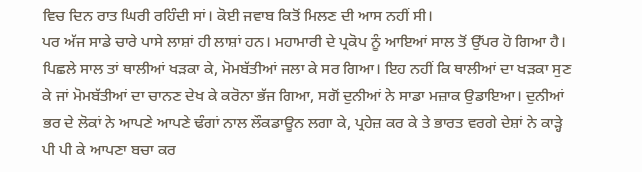ਵਿਚ ਦਿਨ ਰਾਤ ਘਿਰੀ ਰਹਿੰਦੀ ਸਾਂ। ਕੋਈ ਜਵਾਬ ਕਿਤੋਂ ਮਿਲਣ ਦੀ ਆਸ ਨਹੀਂ ਸੀ।
ਪਰ ਅੱਜ ਸਾਡੇ ਚਾਰੇ ਪਾਸੇ ਲਾਸ਼ਾਂ ਹੀ ਲਾਸ਼ਾਂ ਹਨ। ਮਹਾਮਾਰੀ ਦੇ ਪ੍ਰਕੋਪ ਨੂੰ ਆਇਆਂ ਸਾਲ ਤੋਂ ਉੱਪਰ ਹੋ ਗਿਆ ਹੈ। ਪਿਛਲੇ ਸਾਲ ਤਾਂ ਥਾਲੀਆਂ ਖੜਕਾ ਕੇ, ਮੋਮਬੱਤੀਆਂ ਜਲਾ ਕੇ ਸਰ ਗਿਆ। ਇਹ ਨਹੀਂ ਕਿ ਥਾਲੀਆਂ ਦਾ ਖੜਕਾ ਸੁਣ ਕੇ ਜਾਂ ਮੋਮਬੱਤੀਆਂ ਦਾ ਚਾਨਣ ਦੇਖ ਕੇ ਕਰੋਨਾ ਭੱਜ ਗਿਆ, ਸਗੋਂ ਦੁਨੀਆਂ ਨੇ ਸਾਡਾ ਮਜ਼ਾਕ ਉਡਾਇਆ। ਦੁਨੀਆਂ ਭਰ ਦੇ ਲੋਕਾਂ ਨੇ ਆਪਣੇ ਆਪਣੇ ਢੰਗਾਂ ਨਾਲ ਲੌਕਡਾਊਨ ਲਗਾ ਕੇ, ਪ੍ਰਹੇਜ਼ ਕਰ ਕੇ ਤੇ ਭਾਰਤ ਵਰਗੇ ਦੇਸ਼ਾਂ ਨੇ ਕਾੜ੍ਹੇ ਪੀ ਪੀ ਕੇ ਆਪਣਾ ਬਚਾ ਕਰ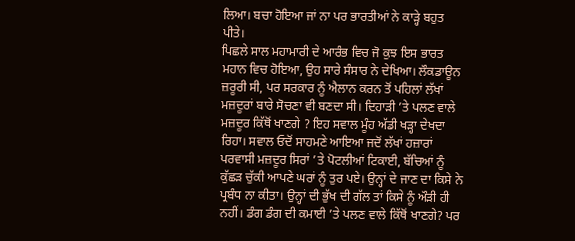ਲਿਆ। ਬਚਾ ਹੋਇਆ ਜਾਂ ਨਾ ਪਰ ਭਾਰਤੀਆਂ ਨੇ ਕਾੜ੍ਹੇ ਬਹੁਤ ਪੀਤੇ।
ਪਿਛਲੇ ਸਾਲ ਮਹਾਮਾਰੀ ਦੇ ਆਰੰਭ ਵਿਚ ਜੋ ਕੁਝ ਇਸ ਭਾਰਤ ਮਹਾਨ ਵਿਚ ਹੋਇਆ, ਉਹ ਸਾਰੇ ਸੰਸਾਰ ਨੇ ਦੇਖਿਆ। ਲੌਕਡਾਊਨ ਜ਼ਰੂਰੀ ਸੀ, ਪਰ ਸਰਕਾਰ ਨੂੰ ਐਲਾਨ ਕਰਨ ਤੋਂ ਪਹਿਲਾਂ ਲੱਖਾਂ ਮਜ਼ਦੂਰਾਂ ਬਾਰੇ ਸੋਚਣਾ ਵੀ ਬਣਦਾ ਸੀ। ਦਿਹਾੜੀ ’ਤੇ ਪਲਣ ਵਾਲੇ ਮਜ਼ਦੂਰ ਕਿੱਥੋਂ ਖਾਣਗੇ ? ਇਹ ਸਵਾਲ ਮੂੰਹ ਅੱਡੀ ਖੜ੍ਹਾ ਦੇਖਦਾ ਰਿਹਾ। ਸਵਾਲ ਓਦੋਂ ਸਾਹਮਣੇ ਆਇਆ ਜਦੋਂ ਲੱਖਾਂ ਹਜ਼ਾਰਾਂ ਪਰਵਾਸੀ ਮਜ਼ਦੂਰ ਸਿਰਾਂ ’ਤੇ ਪੋਟਲੀਆਂ ਟਿਕਾਈ, ਬੱਚਿਆਂ ਨੂੰ ਕੁੱਛੜ ਚੁੱਕੀ ਆਪਣੇ ਘਰਾਂ ਨੂੰ ਤੁਰ ਪਏ। ਉਨ੍ਹਾਂ ਦੇ ਜਾਣ ਦਾ ਕਿਸੇ ਨੇ ਪ੍ਰਬੰਧ ਨਾ ਕੀਤਾ। ਉਨ੍ਹਾਂ ਦੀ ਭੁੱਖ ਦੀ ਗੱਲ ਤਾਂ ਕਿਸੇ ਨੂੰ ਔੜੀ ਹੀ ਨਹੀਂ। ਡੰਗ ਡੰਗ ਦੀ ਕਮਾਈ ’ਤੇ ਪਲਣ ਵਾਲੇ ਕਿੱਥੋਂ ਖਾਣਗੇ? ਪਰ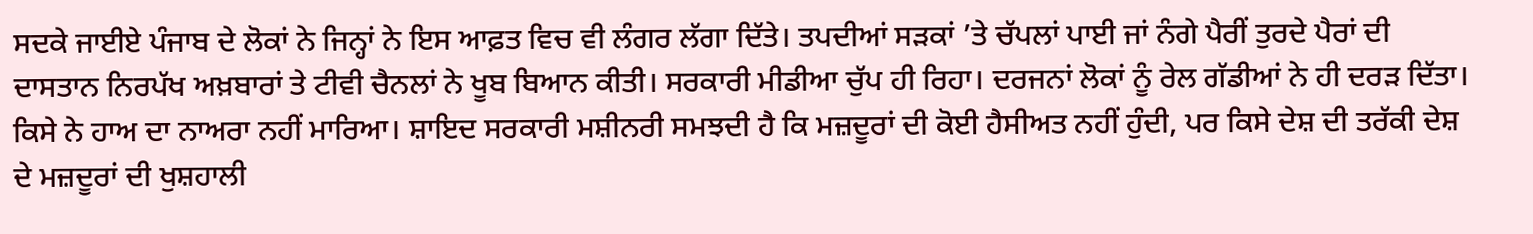ਸਦਕੇ ਜਾਈਏ ਪੰਜਾਬ ਦੇ ਲੋਕਾਂ ਨੇ ਜਿਨ੍ਹਾਂ ਨੇ ਇਸ ਆਫ਼ਤ ਵਿਚ ਵੀ ਲੰਗਰ ਲੱਗਾ ਦਿੱਤੇ। ਤਪਦੀਆਂ ਸੜਕਾਂ ’ਤੇ ਚੱਪਲਾਂ ਪਾਈ ਜਾਂ ਨੰਗੇ ਪੈਰੀਂ ਤੁਰਦੇ ਪੈਰਾਂ ਦੀ ਦਾਸਤਾਨ ਨਿਰਪੱਖ ਅਖ਼ਬਾਰਾਂ ਤੇ ਟੀਵੀ ਚੈਨਲਾਂ ਨੇ ਖੂਬ ਬਿਆਨ ਕੀਤੀ। ਸਰਕਾਰੀ ਮੀਡੀਆ ਚੁੱਪ ਹੀ ਰਿਹਾ। ਦਰਜਨਾਂ ਲੋਕਾਂ ਨੂੰ ਰੇਲ ਗੱਡੀਆਂ ਨੇ ਹੀ ਦਰੜ ਦਿੱਤਾ। ਕਿਸੇ ਨੇ ਹਾਅ ਦਾ ਨਾਅਰਾ ਨਹੀਂ ਮਾਰਿਆ। ਸ਼ਾਇਦ ਸਰਕਾਰੀ ਮਸ਼ੀਨਰੀ ਸਮਝਦੀ ਹੈ ਕਿ ਮਜ਼ਦੂਰਾਂ ਦੀ ਕੋਈ ਹੈਸੀਅਤ ਨਹੀਂ ਹੁੰਦੀ, ਪਰ ਕਿਸੇ ਦੇਸ਼ ਦੀ ਤਰੱਕੀ ਦੇਸ਼ ਦੇ ਮਜ਼ਦੂਰਾਂ ਦੀ ਖੁਸ਼ਹਾਲੀ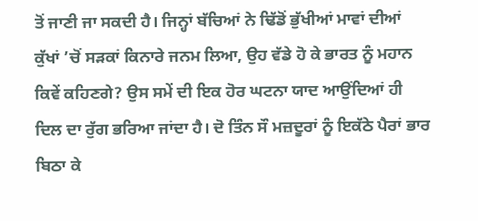ਤੋਂ ਜਾਣੀ ਜਾ ਸਕਦੀ ਹੈ। ਜਿਨ੍ਹਾਂ ਬੱਚਿਆਂ ਨੇ ਢਿੱਡੋਂ ਭੁੱਖੀਆਂ ਮਾਵਾਂ ਦੀਆਂ ਕੁੱਖਾਂ ’ਚੋਂ ਸੜਕਾਂ ਕਿਨਾਰੇ ਜਨਮ ਲਿਆ, ਉਹ ਵੱਡੇ ਹੋ ਕੇ ਭਾਰਤ ਨੂੰ ਮਹਾਨ ਕਿਵੇਂ ਕਹਿਣਗੇ? ਉਸ ਸਮੇਂ ਦੀ ਇਕ ਹੋਰ ਘਟਨਾ ਯਾਦ ਆਉਂਦਿਆਂ ਹੀ ਦਿਲ ਦਾ ਰੁੱਗ ਭਰਿਆ ਜਾਂਦਾ ਹੈ। ਦੋ ਤਿੰਨ ਸੌ ਮਜ਼ਦੂਰਾਂ ਨੂੰ ਇਕੱਠੇ ਪੈਰਾਂ ਭਾਰ ਬਿਠਾ ਕੇ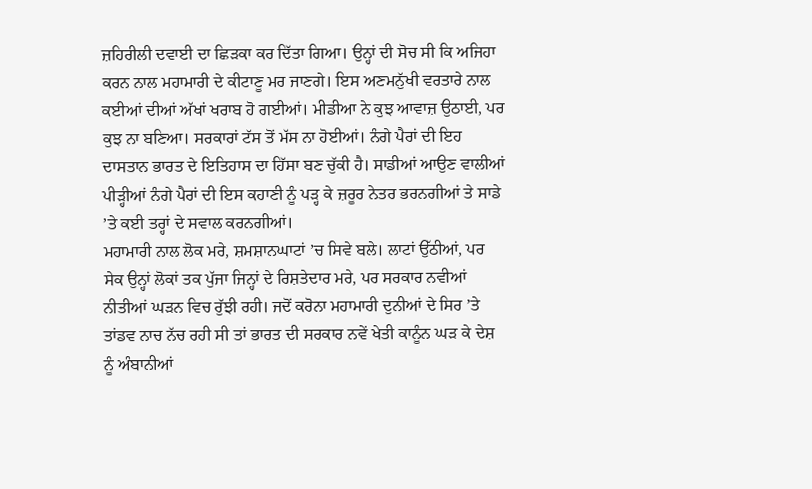ਜ਼ਹਿਰੀਲੀ ਦਵਾਈ ਦਾ ਛਿੜਕਾ ਕਰ ਦਿੱਤਾ ਗਿਆ। ਉਨ੍ਹਾਂ ਦੀ ਸੋਚ ਸੀ ਕਿ ਅਜਿਹਾ ਕਰਨ ਨਾਲ ਮਹਾਮਾਰੀ ਦੇ ਕੀਟਾਣੂ ਮਰ ਜਾਣਗੇ। ਇਸ ਅਣਮਨੁੱਖੀ ਵਰਤਾਰੇ ਨਾਲ ਕਈਆਂ ਦੀਆਂ ਅੱਖਾਂ ਖਰਾਬ ਹੋ ਗਈਆਂ। ਮੀਡੀਆ ਨੇ ਕੁਝ ਆਵਾਜ਼ ਉਠਾਈ, ਪਰ ਕੁਝ ਨਾ ਬਣਿਆ। ਸਰਕਾਰਾਂ ਟੱਸ ਤੋਂ ਮੱਸ ਨਾ ਹੋਈਆਂ। ਨੰਗੇ ਪੈਰਾਂ ਦੀ ਇਹ ਦਾਸਤਾਨ ਭਾਰਤ ਦੇ ਇਤਿਹਾਸ ਦਾ ਹਿੱਸਾ ਬਣ ਚੁੱਕੀ ਹੈ। ਸਾਡੀਆਂ ਆਉਣ ਵਾਲੀਆਂ ਪੀੜ੍ਹੀਆਂ ਨੰਗੇ ਪੈਰਾਂ ਦੀ ਇਸ ਕਹਾਣੀ ਨੂੰ ਪੜ੍ਹ ਕੇ ਜ਼ਰੂਰ ਨੇਤਰ ਭਰਨਗੀਆਂ ਤੇ ਸਾਡੇ ’ਤੇ ਕਈ ਤਰ੍ਹਾਂ ਦੇ ਸਵਾਲ ਕਰਨਗੀਆਂ।
ਮਹਾਮਾਰੀ ਨਾਲ ਲੋਕ ਮਰੇ, ਸ਼ਮਸ਼ਾਨਘਾਟਾਂ ’ਚ ਸਿਵੇ ਬਲੇ। ਲਾਟਾਂ ਉੱਠੀਆਂ, ਪਰ ਸੇਕ ਉਨ੍ਹਾਂ ਲੋਕਾਂ ਤਕ ਪੁੱਜਾ ਜਿਨ੍ਹਾਂ ਦੇ ਰਿਸ਼ਤੇਦਾਰ ਮਰੇ, ਪਰ ਸਰਕਾਰ ਨਵੀਆਂ ਨੀਤੀਆਂ ਘੜਨ ਵਿਚ ਰੁੱਝੀ ਰਹੀ। ਜਦੋਂ ਕਰੋਨਾ ਮਹਾਮਾਰੀ ਦੁਨੀਆਂ ਦੇ ਸਿਰ ’ਤੇ ਤਾਂਡਵ ਨਾਚ ਨੱਚ ਰਹੀ ਸੀ ਤਾਂ ਭਾਰਤ ਦੀ ਸਰਕਾਰ ਨਵੇਂ ਖੇਤੀ ਕਾਨੂੰਨ ਘੜ ਕੇ ਦੇਸ਼ ਨੂੰ ਅੰਬਾਨੀਆਂ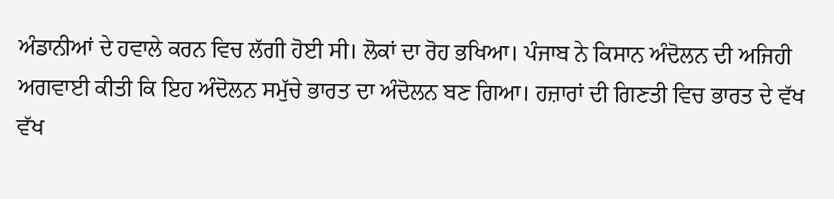ਅੰਡਾਨੀਆਂ ਦੇ ਹਵਾਲੇ ਕਰਨ ਵਿਚ ਲੱਗੀ ਹੋਈ ਸੀ। ਲੋਕਾਂ ਦਾ ਰੋਹ ਭਖਿਆ। ਪੰਜਾਬ ਨੇ ਕਿਸਾਨ ਅੰਦੋਲਨ ਦੀ ਅਜਿਹੀ ਅਗਵਾਈ ਕੀਤੀ ਕਿ ਇਹ ਅੰਦੋਲਨ ਸਮੁੱਚੇ ਭਾਰਤ ਦਾ ਅੰਦੋਲਨ ਬਣ ਗਿਆ। ਹਜ਼ਾਰਾਂ ਦੀ ਗਿਣਤੀ ਵਿਚ ਭਾਰਤ ਦੇ ਵੱਖ ਵੱਖ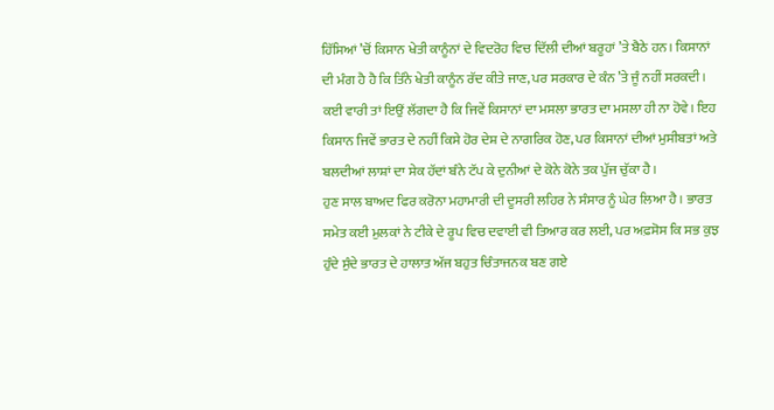ਹਿੱਸਿਆਂ ’ਚੋਂ ਕਿਸਾਨ ਖੇਤੀ ਕਾਨੂੰਨਾਂ ਦੇ ਵਿਦਰੋਹ ਵਿਚ ਦਿੱਲੀ ਦੀਆਂ ਬਰੂਹਾਂ ’ਤੇ ਬੈਠੇ ਹਨ। ਕਿਸਾਨਾਂ ਦੀ ਮੰਗ ਹੈ ਹੈ ਕਿ ਤਿੰਨੇ ਖੇਤੀ ਕਾਨੂੰਨ ਰੱਦ ਕੀਤੇ ਜਾਣ, ਪਰ ਸਰਕਾਰ ਦੇ ਕੰਨ ’ਤੇ ਜੂੰ ਨਹੀਂ ਸਰਕਦੀ। ਕਈ ਵਾਰੀ ਤਾਂ ਇਉਂ ਲੱਗਦਾ ਹੈ ਕਿ ਜਿਵੇਂ ਕਿਸਾਨਾਂ ਦਾ ਮਸਲਾ ਭਾਰਤ ਦਾ ਮਸਲਾ ਹੀ ਨਾ ਹੋਵੇ। ਇਹ ਕਿਸਾਨ ਜਿਵੇਂ ਭਾਰਤ ਦੇ ਨਹੀਂ ਕਿਸੇ ਹੋਰ ਦੇਸ਼ ਦੇ ਨਾਗਰਿਕ ਹੋਣ, ਪਰ ਕਿਸਾਨਾਂ ਦੀਆਂ ਮੁਸੀਬਤਾਂ ਅਤੇ ਬਲਦੀਆਂ ਲਾਸ਼ਾਂ ਦਾ ਸੇਕ ਹੱਦਾਂ ਬੰਨੇ ਟੱਪ ਕੇ ਦੁਨੀਆਂ ਦੇ ਕੋਨੇ ਕੋਨੇ ਤਕ ਪੁੱਜ ਚੁੱਕਾ ਹੈ।
ਹੁਣ ਸਾਲ ਬਾਅਦ ਫਿਰ ਕਰੋਨਾ ਮਹਾਮਾਰੀ ਦੀ ਦੂਸਰੀ ਲਹਿਰ ਨੇ ਸੰਸਾਰ ਨੂੰ ਘੇਰ ਲਿਆ ਹੈ। ਭਾਰਤ ਸਮੇਤ ਕਈ ਮੁਲਕਾਂ ਨੇ ਟੀਕੇ ਦੇ ਰੂਪ ਵਿਚ ਦਵਾਈ ਵੀ ਤਿਆਰ ਕਰ ਲਈ, ਪਰ ਅਫ਼ਸੋਸ ਕਿ ਸਭ ਕੁਝ ਹੁੰਦੇ ਸੁੰਦੇ ਭਾਰਤ ਦੇ ਹਾਲਾਤ ਅੱਜ ਬਹੁਤ ਚਿੰਤਾਜਨਕ ਬਣ ਗਏ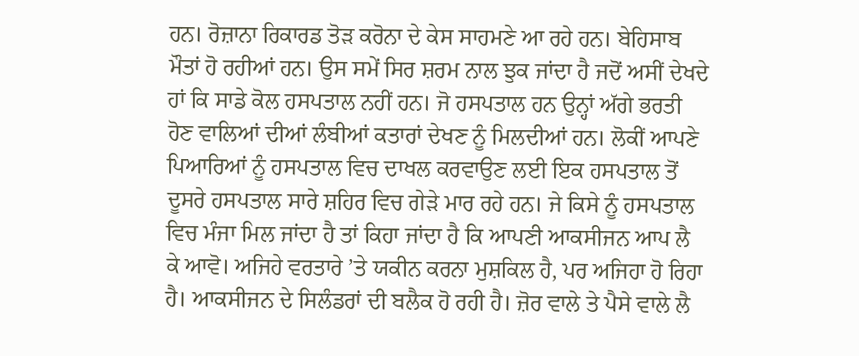ਹਨ। ਰੋਜ਼ਾਨਾ ਰਿਕਾਰਡ ਤੋੜ ਕਰੋਨਾ ਦੇ ਕੇਸ ਸਾਹਮਣੇ ਆ ਰਹੇ ਹਨ। ਬੇਹਿਸਾਬ ਮੌਤਾਂ ਹੋ ਰਹੀਆਂ ਹਨ। ਉਸ ਸਮੇਂ ਸਿਰ ਸ਼ਰਮ ਨਾਲ ਝੁਕ ਜਾਂਦਾ ਹੈ ਜਦੋਂ ਅਸੀਂ ਦੇਖਦੇ ਹਾਂ ਕਿ ਸਾਡੇ ਕੋਲ ਹਸਪਤਾਲ ਨਹੀਂ ਹਨ। ਜੋ ਹਸਪਤਾਲ ਹਨ ਉਨ੍ਹਾਂ ਅੱਗੇ ਭਰਤੀ ਹੋਣ ਵਾਲਿਆਂ ਦੀਆਂ ਲੰਬੀਆਂ ਕਤਾਰਾਂ ਦੇਖਣ ਨੂੰ ਮਿਲਦੀਆਂ ਹਨ। ਲੋਕੀਂ ਆਪਣੇ ਪਿਆਰਿਆਂ ਨੂੰ ਹਸਪਤਾਲ ਵਿਚ ਦਾਖਲ ਕਰਵਾਉਣ ਲਈ ਇਕ ਹਸਪਤਾਲ ਤੋਂ ਦੂਸਰੇ ਹਸਪਤਾਲ ਸਾਰੇ ਸ਼ਹਿਰ ਵਿਚ ਗੇੜੇ ਮਾਰ ਰਹੇ ਹਨ। ਜੇ ਕਿਸੇ ਨੂੰ ਹਸਪਤਾਲ ਵਿਚ ਮੰਜਾ ਮਿਲ ਜਾਂਦਾ ਹੈ ਤਾਂ ਕਿਹਾ ਜਾਂਦਾ ਹੈ ਕਿ ਆਪਣੀ ਆਕਸੀਜਨ ਆਪ ਲੈ ਕੇ ਆਵੋ। ਅਜਿਹੇ ਵਰਤਾਰੇ ’ਤੇ ਯਕੀਨ ਕਰਨਾ ਮੁਸ਼ਕਿਲ ਹੈ, ਪਰ ਅਜਿਹਾ ਹੋ ਰਿਹਾ ਹੈ। ਆਕਸੀਜਨ ਦੇ ਸਿਲੰਡਰਾਂ ਦੀ ਬਲੈਕ ਹੋ ਰਹੀ ਹੈ। ਜ਼ੋਰ ਵਾਲੇ ਤੇ ਪੈਸੇ ਵਾਲੇ ਲੈ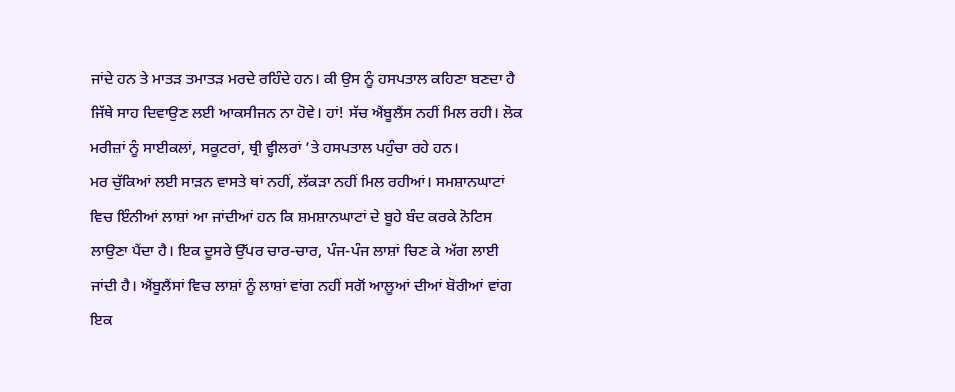ਜਾਂਦੇ ਹਨ ਤੇ ਮਾਤੜ ਤਮਾਤੜ ਮਰਦੇ ਰਹਿੰਦੇ ਹਨ। ਕੀ ਉਸ ਨੂੰ ਹਸਪਤਾਲ ਕਹਿਣਾ ਬਣਦਾ ਹੈ ਜਿੱਥੇ ਸਾਹ ਦਿਵਾਉਣ ਲਈ ਆਕਸੀਜਨ ਨਾ ਹੋਵੇ। ਹਾਂ! ਸੱਚ ਐਂਬੂਲੈਂਸ ਨਹੀਂ ਮਿਲ ਰਹੀ। ਲੋਕ ਮਰੀਜ਼ਾਂ ਨੂੰ ਸਾਈਕਲਾਂ, ਸਕੂਟਰਾਂ, ਥ੍ਰੀ ਵ੍ਹੀਲਰਾਂ ’ਤੇ ਹਸਪਤਾਲ ਪਹੁੰਚਾ ਰਹੇ ਹਨ।
ਮਰ ਚੁੱਕਿਆਂ ਲਈ ਸਾੜਨ ਵਾਸਤੇ ਥਾਂ ਨਹੀਂ, ਲੱਕੜਾ ਨਹੀਂ ਮਿਲ ਰਹੀਆਂ। ਸਮਸ਼ਾਨਘਾਟਾਂ ਵਿਚ ਇੰਨੀਆਂ ਲਾਸ਼ਾਂ ਆ ਜਾਂਦੀਆਂ ਹਨ ਕਿ ਸ਼ਮਸ਼ਾਨਘਾਟਾਂ ਦੇ ਬੂਹੇ ਬੰਦ ਕਰਕੇ ਨੋਟਿਸ ਲਾਉਣਾ ਪੈਂਦਾ ਹੈ। ਇਕ ਦੂਸਰੇ ਉੱਪਰ ਚਾਰ-ਚਾਰ, ਪੰਜ-ਪੰਜ ਲਾਸ਼ਾਂ ਚਿਣ ਕੇ ਅੱਗ ਲਾਈ ਜਾਂਦੀ ਹੈ। ਐਂਬੂਲੈਂਸਾਂ ਵਿਚ ਲਾਸ਼ਾਂ ਨੂੰ ਲਾਸ਼ਾਂ ਵਾਂਗ ਨਹੀਂ ਸਗੋਂ ਆਲੂਆਂ ਦੀਆਂ ਬੋਰੀਆਂ ਵਾਂਗ ਇਕ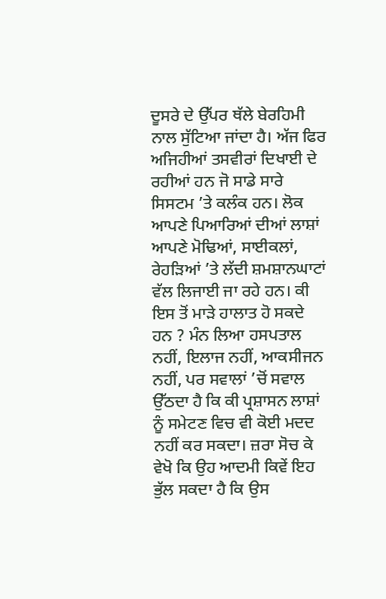ਦੂਸਰੇ ਦੇ ਉੱਪਰ ਥੱਲੇ ਬੇਰਹਿਮੀ ਨਾਲ ਸੁੱਟਿਆ ਜਾਂਦਾ ਹੈ। ਅੱਜ ਫਿਰ ਅਜਿਹੀਆਂ ਤਸਵੀਰਾਂ ਦਿਖਾਈ ਦੇ ਰਹੀਆਂ ਹਨ ਜੋ ਸਾਡੇ ਸਾਰੇ ਸਿਸਟਮ ’ਤੇ ਕਲੰਕ ਹਨ। ਲੋਕ ਆਪਣੇ ਪਿਆਰਿਆਂ ਦੀਆਂ ਲਾਸ਼ਾਂ ਆਪਣੇ ਮੋਢਿਆਂ, ਸਾਈਕਲਾਂ, ਰੇਹੜਿਆਂ ’ਤੇ ਲੱਦੀ ਸ਼ਮਸ਼ਾਨਘਾਟਾਂ ਵੱਲ ਲਿਜਾਈ ਜਾ ਰਹੇ ਹਨ। ਕੀ ਇਸ ਤੋਂ ਮਾੜੇ ਹਾਲਾਤ ਹੋ ਸਕਦੇ ਹਨ ? ਮੰਨ ਲਿਆ ਹਸਪਤਾਲ ਨਹੀਂ, ਇਲਾਜ ਨਹੀਂ, ਆਕਸੀਜਨ ਨਹੀਂ, ਪਰ ਸਵਾਲਾਂ ’ਚੋਂ ਸਵਾਲ ਉੱਠਦਾ ਹੈ ਕਿ ਕੀ ਪ੍ਰਸ਼ਾਸਨ ਲਾਸ਼ਾਂ ਨੂੰ ਸਮੇਟਣ ਵਿਚ ਵੀ ਕੋਈ ਮਦਦ ਨਹੀਂ ਕਰ ਸਕਦਾ। ਜ਼ਰਾ ਸੋਚ ਕੇ ਵੇਖੋ ਕਿ ਉਹ ਆਦਮੀ ਕਿਵੇਂ ਇਹ ਭੁੱਲ ਸਕਦਾ ਹੈ ਕਿ ਉਸ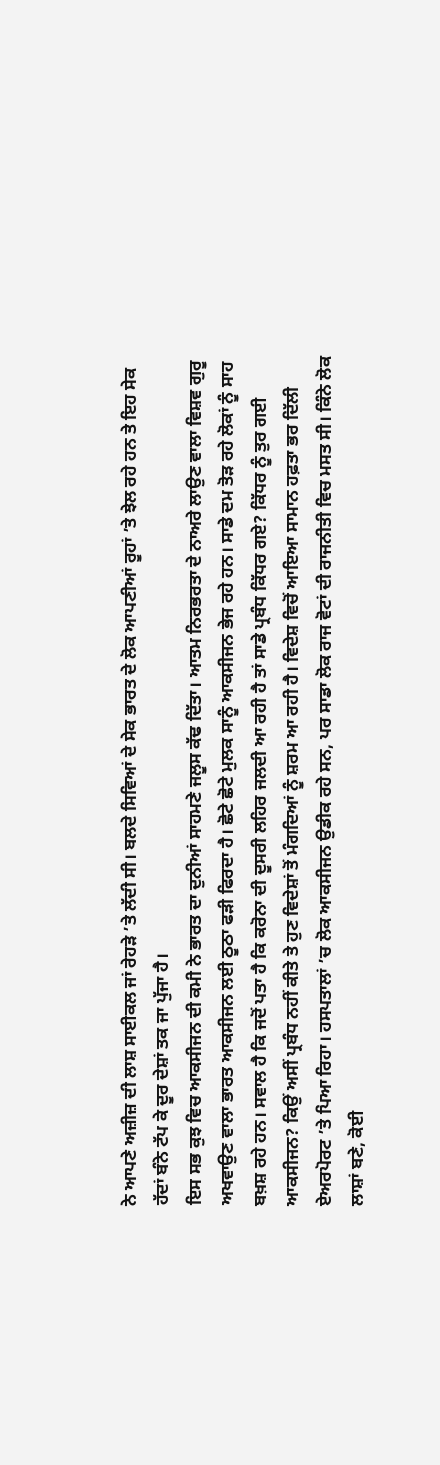ਨੇ ਆਪਣੇ ਅਜ਼ੀਜ਼ ਦੀ ਲਾਸ਼ ਸਾਈਕਲ ਜਾਂ ਰੇਹੜੇ ’ਤੇ ਲੱਦੀ ਸੀ। ਬਲਦੇ ਸਿਵਿਆਂ ਦੇ ਸੇਕ ਭਾਰਤ ਦੇ ਲੋਕ ਆਪਣੀਆਂ ਰੂਹਾਂ ’ਤੇ ਝੇਲ ਰਹੇ ਹਨ ਤੇ ਇਹ ਸੇਕ ਹੱਦਾਂ ਬੰਨੇ ਟੱਪ ਕੇ ਦੂਰ ਦੇਸ਼ਾਂ ਤਕ ਜਾ ਪੁੱਜਾ ਹੈ।
ਇਸ ਸਭ ਕੁਝ ਵਿਚ ਆਕਸੀਜਨ ਦੀ ਕਮੀ ਨੇ ਭਾਰਤ ਦਾ ਦੁਨੀਆਂ ਸਾਹਮਣੇ ਜਲੂਸ ਕੱਢ ਦਿੱਤਾ। ਆਤਮ ਨਿਰਭਰਤਾ ਦੇ ਨਾਅਰੇ ਲਾਉਣ ਵਾਲਾ ਵਿਸ਼ਵ ਗੁਰੂ ਅਖਵਾਉਣ ਵਾਲਾ ਭਾਰਤ ਆਕਸੀਜਨ ਲਈ ਠੂਠਾ ਫੜੀ ਫਿਰਦਾ ਹੈ। ਛੋਟੇ ਛੋਟੇ ਮੁਲਕ ਸਾਨੂੰ ਆਕਸੀਜਨ ਭੇਜ ਰਹੇ ਹਨ। ਸਾਡੇ ਦਮ ਤੋੜ ਰਹੇ ਲੋਕਾਂ ਨੂੰ ਸਾਹ ਬਖ਼ਸ਼ ਰਹੇ ਹਨ। ਸਵਾਲ ਹੈ ਕਿ ਜਦੋਂ ਪਤਾ ਹੈ ਕਿ ਕਰੋਨਾ ਦੀ ਦੂਸਰੀ ਲਹਿਰ ਜਲਦੀ ਆ ਰਹੀ ਹੈ ਤਾਂ ਸਾਡੇ ਪ੍ਰਬੰਧ ਕਿੱਧਰ ਗਏ? ਕਿੱਧਰ ਨੂੰ ਤੁਰ ਗਈ ਆਕਸੀਜਨ? ਕਿਉਂ ਅਸੀਂ ਪ੍ਰਬੰਧ ਨਹੀਂ ਕੀਤੇ ਤੇ ਹੁਣ ਵਿਦੇਸ਼ਾਂ ਤੋਂ ਮੰਗਦਿਆਂ ਨੂੰ ਸ਼ਰਮ ਆ ਰਹੀ ਹੈ। ਵਿਦੇਸ਼ ਵਿਚੋਂ ਆਇਆ ਸਾਮਾਨ ਹਫ਼ਤਾ ਭਰ ਦਿੱਲੀ ਏਅਰਪੋਰਟ ’ਤੇ ਪਿਆ ਰਿਹਾ। ਹਸਪਤਾਲਾਂ ’ਚ ਲੋਕ ਆਕਸੀਜਨ ਉਡੀਕ ਰਹੇ ਸਨ, ਪਰ ਸਾਡਾ ਲੋਕ ਰਾਜ ਵੋਟਾਂ ਦੀ ਰਾਜਨੀਤੀ ਵਿਚ ਮਸਤ ਸੀ। ਕਿੰਨੇ ਲੋਕ ਲਾਸ਼ਾਂ ਬਣੇ, ਕੋਈ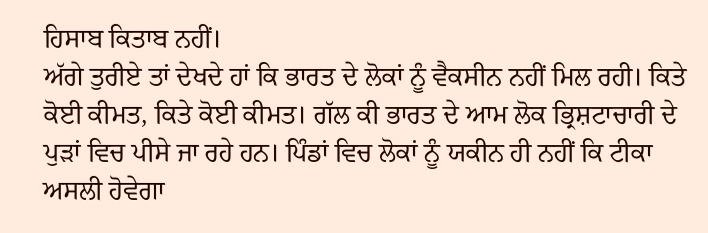ਹਿਸਾਬ ਕਿਤਾਬ ਨਹੀਂ।
ਅੱਗੇ ਤੁਰੀਏ ਤਾਂ ਦੇਖਦੇ ਹਾਂ ਕਿ ਭਾਰਤ ਦੇ ਲੋਕਾਂ ਨੂੰ ਵੈਕਸੀਨ ਨਹੀਂ ਮਿਲ ਰਹੀ। ਕਿਤੇ ਕੋਈ ਕੀਮਤ, ਕਿਤੇ ਕੋਈ ਕੀਮਤ। ਗੱਲ ਕੀ ਭਾਰਤ ਦੇ ਆਮ ਲੋਕ ਭ੍ਰਿਸ਼ਟਾਚਾਰੀ ਦੇ ਪੁੜਾਂ ਵਿਚ ਪੀਸੇ ਜਾ ਰਹੇ ਹਨ। ਪਿੰਡਾਂ ਵਿਚ ਲੋਕਾਂ ਨੂੰ ਯਕੀਨ ਹੀ ਨਹੀਂ ਕਿ ਟੀਕਾ ਅਸਲੀ ਹੋਵੇਗਾ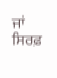ਜਾਂ ਸਿਰਫ਼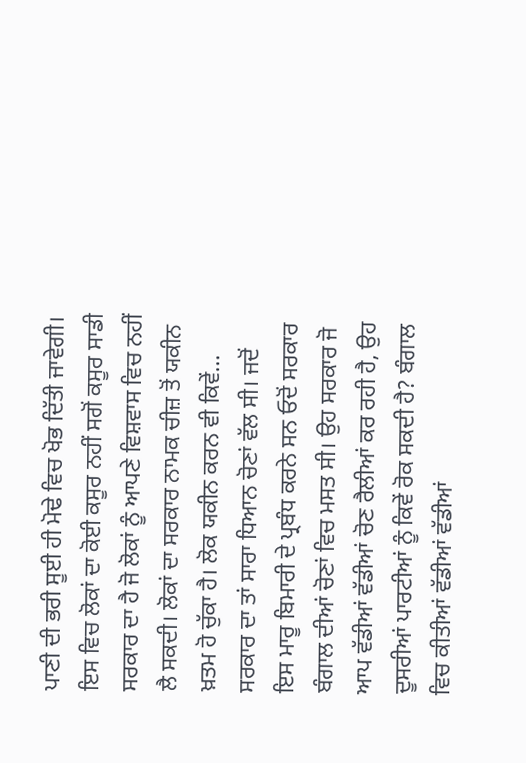ਪਾਣੀ ਦੀ ਭਰੀ ਸੂਈ ਹੀ ਮੋਢੇ ਵਿਚ ਖੋਭ ਦਿੱਤੀ ਜਾਵੇਗੀ। ਇਸ ਵਿਚ ਲੋਕਾਂ ਦਾ ਕੋਈ ਕਸੂਰ ਨਹੀਂ ਸਗੋਂ ਕਸੂਰ ਸਾਡੀ ਸਰਕਾਰ ਦਾ ਹੈ ਜੋ ਲੋਕਾਂ ਨੂੰ ਆਪਣੇ ਵਿਸ਼ਵਾਸ ਵਿਚ ਨਹੀਂ ਲੈ ਸਕਦੀ। ਲੋਕਾਂ ਦਾ ਸਰਕਾਰ ਨਾਮਕ ਚੀਜ਼ ਤੋਂ ਯਕੀਨ ਖ਼ਤਮ ਹੋ ਚੁੱਕਾ ਹੈ। ਲੋਕ ਯਕੀਨ ਕਰਨ ਵੀ ਕਿਵੇਂ… ਸਰਕਾਰ ਦਾ ਤਾਂ ਸਾਰਾ ਧਿਆਨ ਚੋਣਾਂ ਵੱਲ ਸੀ। ਜਦੋਂ ਇਸ ਮਾਰੂ ਬਿਮਾਰੀ ਦੇ ਪ੍ਰਬੰਧ ਕਰਨੇ ਸਨ ਓਦੋਂ ਸਰਕਾਰ ਬੰਗਾਲ ਦੀਆਂ ਚੋਣਾਂ ਵਿਚ ਮਸਤ ਸੀ। ਉਹ ਸਰਕਾਰ ਜੋ ਆਪ ਵੱਡੀਆਂ ਵੱਡੀਆਂ ਚੋਣ ਰੈਲੀਆਂ ਕਰ ਰਹੀ ਹੈ, ਉਹ ਦੂਸਰੀਆਂ ਪਾਰਟੀਆਂ ਨੂੰ ਕਿਵੇਂ ਰੋਕ ਸਕਦੀ ਹੈ? ਬੰਗਾਲ ਵਿਚ ਕੀਤੀਆਂ ਵੱਡੀਆਂ ਵੱਡੀਆਂ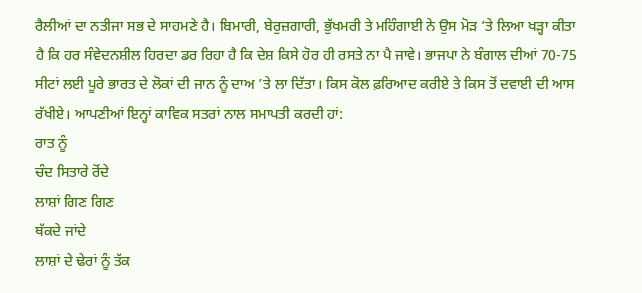ਰੈਲੀਆਂ ਦਾ ਨਤੀਜਾ ਸਭ ਦੇ ਸਾਹਮਣੇ ਹੈ। ਬਿਮਾਰੀ, ਬੇਰੁਜ਼ਗਾਰੀ, ਭੁੱਖਮਰੀ ਤੇ ਮਹਿੰਗਾਈ ਨੇ ਉਸ ਮੋੜ ’ਤੇ ਲਿਆ ਖੜ੍ਹਾ ਕੀਤਾ ਹੈ ਕਿ ਹਰ ਸੰਵੇਦਨਸ਼ੀਲ ਹਿਰਦਾ ਡਰ ਰਿਹਾ ਹੈ ਕਿ ਦੇਸ਼ ਕਿਸੇ ਹੋਰ ਹੀ ਰਸਤੇ ਨਾ ਪੈ ਜਾਵੇ। ਭਾਜਪਾ ਨੇ ਬੰਗਾਲ ਦੀਆਂ 70-75 ਸੀਟਾਂ ਲਈ ਪੂਰੇ ਭਾਰਤ ਦੇ ਲੋਕਾਂ ਦੀ ਜਾਨ ਨੂੰ ਦਾਅ ’ਤੇ ਲਾ ਦਿੱਤਾ। ਕਿਸ ਕੋਲ ਫ਼ਰਿਆਦ ਕਰੀਏ ਤੇ ਕਿਸ ਤੋਂ ਦਵਾਈ ਦੀ ਆਸ ਰੱਖੀਏ। ਆਪਣੀਆਂ ਇਨ੍ਹਾਂ ਕਾਵਿਕ ਸਤਰਾਂ ਨਾਲ ਸਮਾਪਤੀ ਕਰਦੀ ਹਾਂ:
ਰਾਤ ਨੂੰ
ਚੰਦ ਸਿਤਾਰੇ ਰੋਂਦੇ
ਲਾਸ਼ਾਂ ਗਿਣ ਗਿਣ
ਥੱਕਦੇ ਜਾਂਦੇ
ਲਾਸ਼ਾਂ ਦੇ ਢੇਰਾਂ ਨੂੰ ਤੱਕ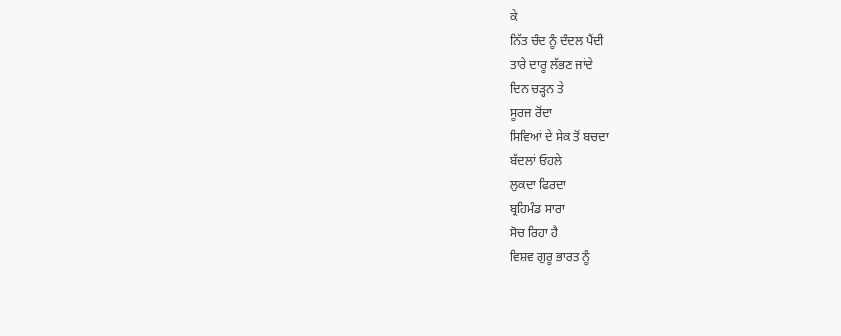ਕੇ
ਨਿੱਤ ਚੰਦ ਨੂੰ ਦੰਦਲ ਪੈਂਦੀ
ਤਾਰੇ ਦਾਰੂ ਲੱਭਣ ਜਾਂਦੇ
ਦਿਨ ਚੜ੍ਹਨ ਤੇ
ਸੂਰਜ ਰੋਂਦਾ
ਸਿਵਿਆਂ ਦੇ ਸੇਕ ਤੋਂ ਬਚਦਾ
ਬੱਦਲਾਂ ਓਹਲੇ
ਲੁਕਦਾ ਫਿਰਦਾ
ਬ੍ਰਹਿਮੰਡ ਸਾਰਾ
ਸੋਚ ਰਿਹਾ ਹੈ
ਵਿਸ਼ਵ ਗੁਰੂ ਭਾਰਤ ਨੂੰ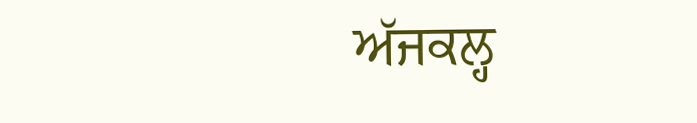ਅੱਜਕਲ੍ਹ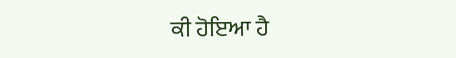ਕੀ ਹੋਇਆ ਹੈ